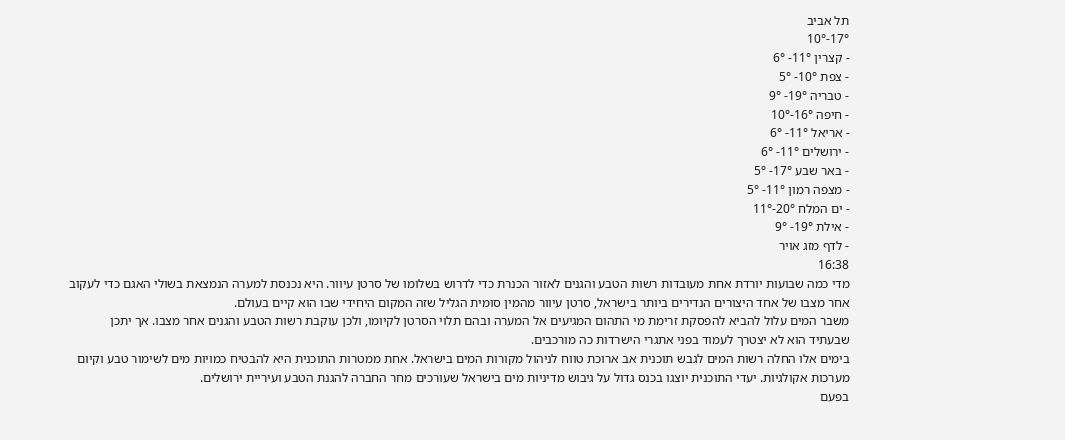תל אביב
17°-10°
- קצרין 11°- 6°
- צפת 10°- 5°
- טבריה 19°- 9°
- חיפה 16°-10°
- אריאל 11°- 6°
- ירושלים 11°- 6°
- באר שבע 17°- 5°
- מצפה רמון 11°- 5°
- ים המלח 20°-11°
- אילת 19°- 9°
- לדף מזג אויר
16:38
מדי כמה שבועות יורדת אחת מעובדות רשות הטבע והגנים לאזור הכנרת כדי לדרוש בשלומו של סרטן עיוור. היא נכנסת למערה הנמצאת בשולי האגם כדי לעקוב אחר מצבו של אחד היצורים הנדירים ביותר בישראל, סרטן עיוור מהמין סומית הגליל שזה המקום היחידי שבו הוא קיים בעולם.
משבר המים עלול להביא להפסקת זרימת מי התהום המגיעים אל המערה ובהם תלוי הסרטן לקיומו, ולכן עוקבת רשות הטבע והגנים אחר מצבו. אך יתכן שבעתיד הוא לא יצטרך לעמוד בפני אתגרי הישרדות כה מורכבים.
בימים אלו החלה רשות המים לגבש תוכנית אב ארוכת טווח לניהול מקורות המים בישראל. אחת ממטרות התוכנית היא להבטיח כמויות מים לשימור טבע וקיום מערכות אקולגיות. יעדי התוכנית יוצגו בכנס גדול על גיבוש מדיניות מים בישראל שעורכים מחר החברה להגנת הטבע ועיריית ירושלים.
בפעם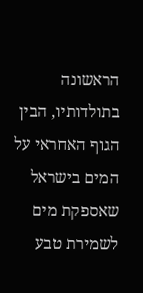הראשונה בתולדותיו, הבין הגוף האחראי על המים בישראל שאספקת מים לשמירת טבע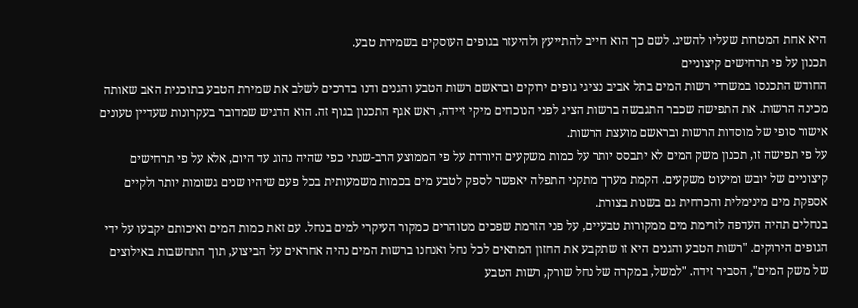היא אחת המטרות שעליו להשיג. לשם כך הוא חייב להתייעץ ולהיעזר בגופים העוסקים בשמירת טבע.
תכנון על פי תרחישים קיצוניים
החודש התכנסו במשרדי רשות המים בתל אביב נציגי גופים ירוקים ובראשם רשות הטבע והגנים ודנו בדרכים לשלב את שמירת הטבע בתוכנית האב שאותה מכינה הרשות. את התפישה שכבר התגבשה ברשות הציג לפני הנוכחים מיקי זיידה, ראש אגף התכנון בגוף זה. הוא הדגיש שמדובר בעקרונות שעדיין טעונים אישור סופי של מוסדות הרשות ובראשם מועצת הרשות.
על פי תפישה זו, תכנון משק המים לא יתבסס יותר על כמות משקעים היורדת על פי הממוצע הרב-שנתי כפי שהיה נהוג עד היום, אלא על פי תרחישים קיצוניים של יובש ומיעוט משקעים. הקמת מערך מתקני התפלה יאפשר לספק לטבע מים בכמות משמעותית בכל פעם שיהיו שנים גשומות יותר ולקיים אספקת מים מינימלית והכרחית גם בשנות בצורת.
בנחלים תהיה העדפה לזרימת מים ממקורות טבעיים, על פני הזרמת שפכים מטוהרים כמקור העיקרי למים בנחל. עם זאת כמות המים ואיכותם יקבעו על ידי הגופים הירוקים. "רשות הטבע והגנים היא זו שתקבע את החזון המתאים לכל נחל ואנחנו ברשות המים נהיה אחראים על הביצוע, תוך התחשבות באילוצים של משק המים", הסביר זידה. "למשל, במקרה של נחל שורק, רשות הטבע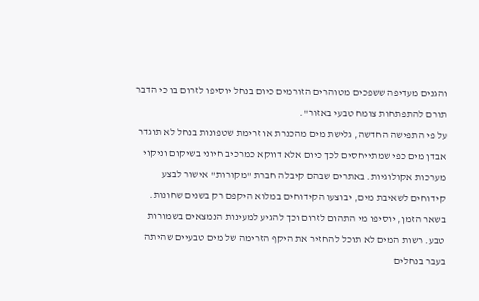והגנים מעדיפה ששפכים מטוהרים הזורמים כיום בנחל יוסיפו לזרום בו כי הדבר תורם להתפתחות צומח טבעי באזור".
על פי התפישה החדשה, גלישת מים מהכנרת או זרימת שטפונות בנחל לא תוגדר אבדן מים כפי שמתייחסים לכך כיום אלא דווקא כמרכיב חיוני בשיקום וניקוי מערכות אקולוגיות. באתרים שבהם קיבלה חברת "מקורות" אישור לבצע קידוחים לשאיבת מים, יבוצעו הקידוחים במלוא היקפם רק בשנים שחונות. בשאר הזמן, יוסיפו מי התהום לזרום וכך להגיע למעינות הנמצאים בשמורות טבע. רשות המים לא תוכל להחזיר את היקף הזרימה של מים טבעיים שהיתה בעבר בנחלים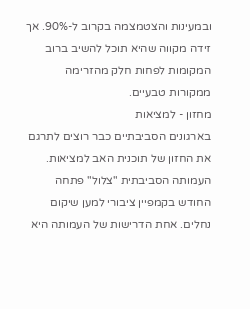ובמעינות והצטמצמה בקרוב ל-90%. אך זידה מקווה שהיא תוכל להשיב ברוב המקומות לפחות חלק מהזרימה ממקורות טבעיים.
מחזון - למציאות
בארגונים הסביבתיים כבר רוצים לתרגם את החזון של תוכנית האב למציאות. העמותה הסביבתית "צלול" פתחה החודש בקמפיין ציבורי למען שיקום נחלים. אחת הדרישות של העמותה היא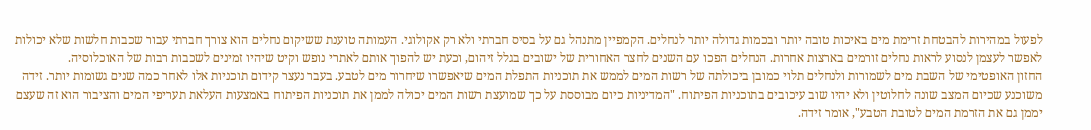לפעול במהירות להבטחת זרימת מים באיכות טובה יותר ובכמות גדולה יותר לנחלים. הקמפיין מתנהל גם על בסיס חברתי ולא רק אקולוגי. העמותה טוענת ששיקום נחלים הוא צורך חברתי עבור שכבות חלשות שלא יכולות לאפשר לעצמן לנסוע לראות נחלים זורמים בארצות אחרות. הנחלים הפכו עם השנים לחצר האחורית של ישובים בגלל זיהום, וכעת יש להפוך אותם לאתרי נופש וקיט שיהיו זמינים לשכבות רבות של האוכלוסיה.
החזון האופטימי של השבת מים לשמורות ולנחלים תלוי כמובן ביכולתה של רשות המים לממש את תוכניות התפלת המים שיאפשרו שיחרור מים לטבע. בעבר נעצר קידום תוכניות אלו לאחר כמה שנים גשומות יותר. זידה משוכנע שכיום המצב שונה לחלוטין ולא יהיו שוב עיכובים בתוכניות הפיתוח. "המדיניות כיום מבוססת על כך שמועצת רשות המים יכולה לממן את תוכניות הפיתוח באמצעות העלאת תעריפי המים והציבור הוא זה שעצם יממן גם את הזרמת המים לטובת הטבע", אומר זידה.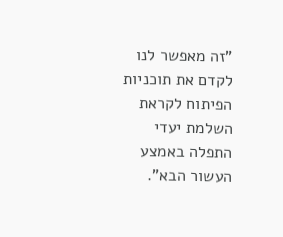"זה מאפשר לנו לקדם את תוכניות הפיתוח לקראת השלמת יעדי התפלה באמצע העשור הבא".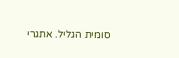סומית הגליל. אתגרי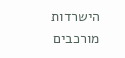הישרדות מורכבים